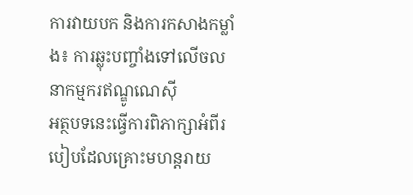ការវាយបក និងការកសាងកម្លាំង៖ ការឆ្លុះបញ្ចាំងទៅលើចលនាកម្មករឥណ្ឌូណេស៊ី
អត្ថបទនេះធ្វើការពិភាក្សាអំពីរបៀបដែលគ្រោះមហន្តរាយ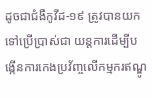ដូចជាជំងឺកូវីដ-១៩ ត្រូវបានយកទៅប្រើប្រាស់ជា យន្តការដើម្បីបង្កើនការកេងប្រវ័ញ្ចលើកម្មករឥណ្ឌូ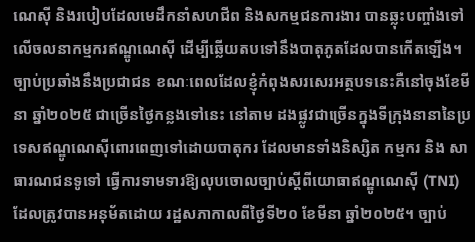ណេស៊ី និងរបៀបដែលមេដឹកនាំសហជីព និងសកម្មជនការងារ បានឆ្លុះបញ្ចាំងទៅលើចលនាកម្មករឥណ្ឌូណេស៊ី ដើម្បីឆ្លើយតបទៅនឹងបាតុភូតដែលបានកើតឡើង។ ច្បាប់ប្រឆាំងនឹងប្រជាជន ខណៈពេលដែលខ្ញុំកំពុងសរសេរអត្ថបទនេះគឺនៅចុងខែមីនា ឆ្នាំ២០២៥ ជាច្រើនថ្ងៃកន្លងទៅនេះ នៅតាម ដងផ្លូវជាច្រើនក្នុងទីក្រុងនានានៃប្រទេសឥណ្ឌូណេស៊ីពោរពេញទៅដោយបាតុករ ដែលមានទាំងនិស្សិត កម្មករ និង សាធារណជនទូទៅ ធ្វើការទាមទារឱ្យលុបចោលច្បាប់ស្តីពីយោធាឥណ្ឌូណេស៊ី (TNI) ដែលត្រូវបានអនុម័តដោយ រដ្ឋសភាកាលពីថ្ងៃទី២០ ខែមីនា ឆ្នាំ២០២៥។ ច្បាប់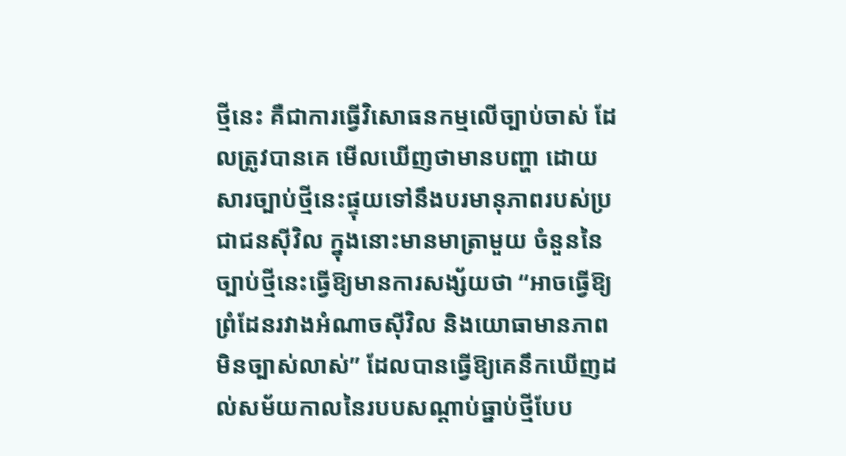ថ្មីនេះ គឺជាការធ្វើវិសោធនកម្មលើច្បាប់ចាស់ ដែលត្រូវបានគេ មើលឃើញថាមានបញ្ហា ដោយសារច្បាប់ថ្មីនេះផ្ទុយទៅនឹងបរមានុភាពរបស់ប្រជាជនស៊ីវិល ក្នុងនោះមានមាត្រាមួយ ចំនួននៃច្បាប់ថ្មីនេះធ្វើឱ្យមានការសង្ស័យថា “អាចធ្វើឱ្យព្រំដែនរវាងអំណាចស៊ីវិល និងយោធាមានភាពមិនច្បាស់លាស់” ដែលបានធ្វើឱ្យគេនឹកឃើញដល់សម័យកាលនៃរបបសណ្តាប់ធ្នាប់ថ្មីបែប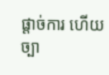ផ្តាច់ការ ហើយច្បា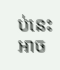ប់នេះអាច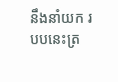នឹងនាំយក របបនេះត្រ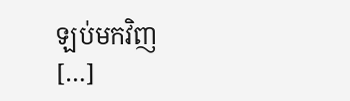ឡប់មកវិញ […]